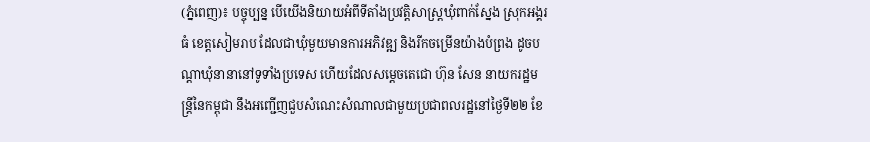(ភ្នំពេញ)៖ បច្ចុប្បន្ន បើយើងនិយាយអំពីទីតាំងប្រវត្ដិសាស្រ្ដឃុំពាក់ស្នែង ស្រុកអង្គរធំ ខេត្ដសៀមរាប ដែលជាឃុំមួយមានការអភិវឌ្ឍ និងរីកចម្រើនយ៉ាងបំព្រង ដូចបណ្ដាឃុំនានានៅទូទាំងប្រទេស ហើយដែលសម្ដេចតេជោ ហ៊ុន សែន នាយករដ្ឋមន្រ្ដីនៃកម្ពុជា នឹងអញ្ជើញជួបសំណេះសំណាលជាមួយប្រជាពលរដ្ឋនៅថ្ងៃទី២២ ខែ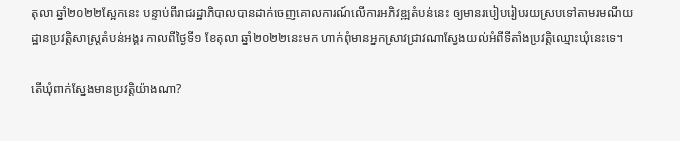តុលា ឆ្នាំ២០២២ស្អែកនេះ បន្ទាប់ពីរាជរដ្ឋាភិបាលបានដាក់ចេញគោលការណ៍លើការអភិវឌ្ឍតំបន់នេះ ឲ្យមានរបៀបរៀបរយស្របទៅតាមរមណីយដ្ឋានប្រវត្ដិសាស្រ្ដតំបន់អង្គរ កាលពីថ្ងៃទី១ ខែតុលា ឆ្នាំ២០២២នេះមក ហាក់ពុំមានអ្នកស្រាវជ្រាវណាស្វែងយល់អំពីទីតាំងប្រវត្ដិឈ្មោះឃុំនេះទេ។

តើឃុំពាក់ស្នែងមានប្រវត្ដិយ៉ាងណា?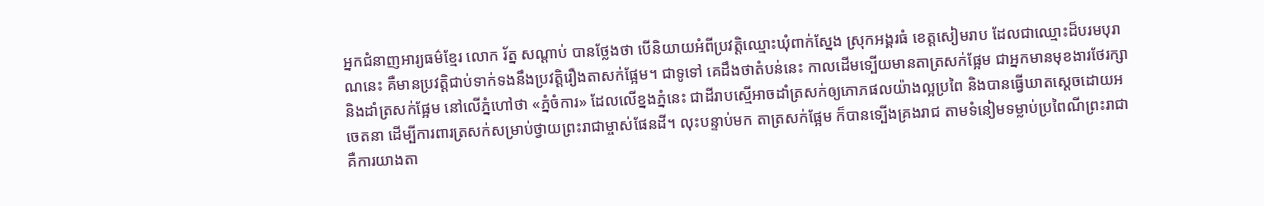អ្នកជំនាញអារ្យធម៌ខ្មែរ លោក រ័ត្ន សណ្ដាប់ បានថ្លែងថា បើនិយាយអំពីប្រវត្ដិឈ្មោះឃុំពាក់ស្នែង ស្រុកអង្គរធំ ខេត្ដសៀមរាប ដែលជាឈ្មោះដ៏បរមបុរាណនេះ គឺមានប្រវត្ដិជាប់ទាក់ទងនឹងប្រវត្ដិរឿងតាសក់ផ្អែម។ ជាទូទៅ គេដឹងថាតំបន់នេះ កាលដើមទ្បើយមានតាត្រសក់ផ្អែម ជាអ្នកមានមុខងារថែរក្សានិងដាំត្រសក់ផ្អែម នៅលើភ្នំហៅថា «ភ្នំចំការ» ដែលលើខ្នងភ្នំនេះ ជាដីរាបស្មើអាចដាំត្រសក់ឲ្យភោភផលយ៉ាងល្អប្រពៃ និងបានធ្វើឃាតស្ដេចដោយអចេតនា ដើម្បីការពារត្រសក់សម្រាប់ថ្វាយព្រះរាជាម្ចាស់ផែនដី។ លុះបន្ទាប់មក តាត្រសក់ផ្អែម ក៏បានទ្បើងគ្រងរាជ តាមទំនៀមទម្លាប់ប្រពៃណីព្រះរាជា គឺការយាងតា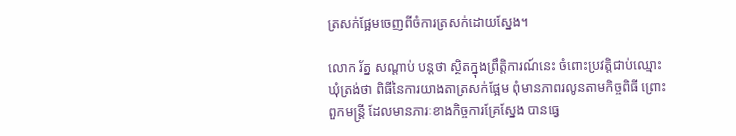ត្រសក់ផ្អែមចេញពីចំការត្រសក់ដោយស្នែង។

លោក រ័ត្ន សណ្ដាប់ បន្ដថា ស្ថិតក្នុងព្រឹត្ដិការណ៍នេះ ចំពោះប្រវត្ដិជាប់ឈ្មោះឃុំត្រង់ថា ពិធីនៃការយាងតាត្រសក់ផ្អែម ពុំមានភាពរលូនតាមកិច្ចពិធី ព្រោះពួកមន្រ្ដី ដែលមានភារៈខាងកិច្ចការគ្រែស្នែង បានធ្វេ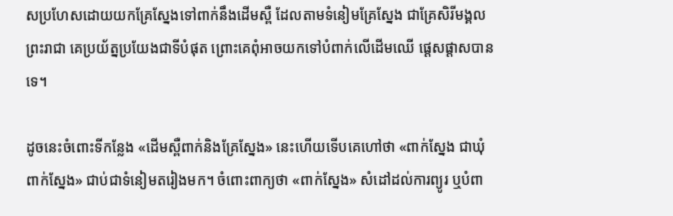សប្រហែសដោយយកគ្រែស្នែងទៅពាក់នឹងដើមស្ពឺ ដែលតាមទំនៀមគ្រែស្នែង ជាគ្រែសិរីមង្គលព្រះរាជា គេប្រយ័ត្នប្រយែងជាទីបំផុត ព្រោះគេពុំអាចយកទៅបំពាក់លើដើមឈើ ផ្ដេសផ្ដាសបានទេ។

ដូចនេះចំពោះទីកន្លែង «ដើមស្ពឺពាក់និងគ្រែស្នែង» នេះហើយទើបគេហៅថា «ពាក់ស្នែង ជាឃុំពាក់ស្នែង» ជាប់ជាទំនៀមតរៀងមក។ ចំពោះពាក្យថា «ពាក់ស្នែង» សំដៅដល់ការព្យូរ ឬបំពា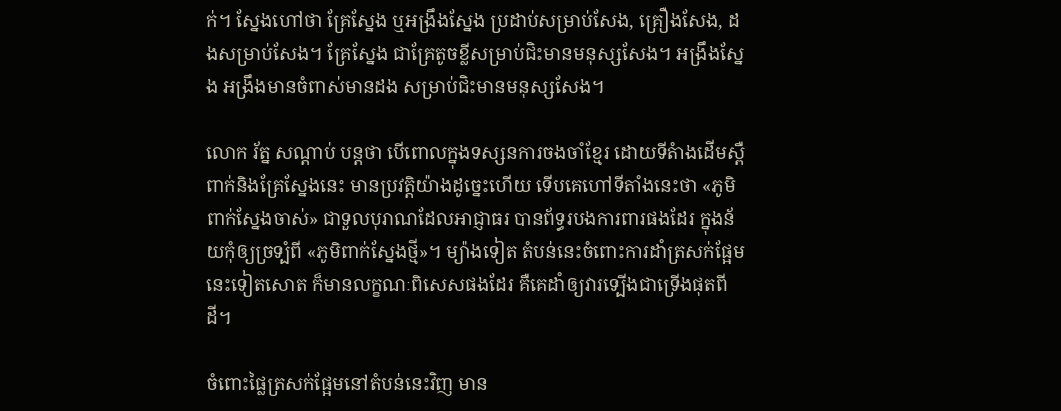ក់។ ស្នែងហៅថា គ្រែស្នែង ឬអង្រឹងស្នែង ប្រដាប់សម្រាប់សែង, គ្រឿងសែង, ដងសម្រាប់សែង។ គ្រែស្នែង ជាគ្រែតូចខ្លីសម្រាប់ជិះមានមនុស្សសែង។ អង្រឹងស្នែង អង្រឹងមានចំពាស់មានដង សម្រាប់ជិះមានមនុស្សសែង។

លោក រ័ត្ន សណ្ដាប់ បន្ដថា បើពោលក្នុងទស្សនការចងចាំខ្មែរ ដោយទីតំាងដើមស្ពឺពាក់និងគ្រែស្នែងនេះ មានប្រវត្ដិយ៉ាងដូច្នេះហើយ ទើបគេហៅទីតាំងនេះថា «ភូមិពាក់ស្នែងចាស់» ជាទួលបុរាណដែលអាជ្ញាធរ បានព័ទ្ធរបងការពារផងដែរ ក្នុងន័យកុំឲ្យច្រទ្បំពី «ភូមិពាក់ស្នែងថ្មី»។ ម្យ៉ាងទៀត តំបន់នេះចំពោះការដាំត្រសក់ផ្អែមនេះទៀតសោត ក៏មានលក្ខណៈពិសេសផងដែរ គឺគេដាំឲ្យវារទ្បើងជាទ្រើងផុតពីដី។

ចំពោះផ្លៃត្រសក់ផ្អែមនៅតំបន់នេះវិញ មាន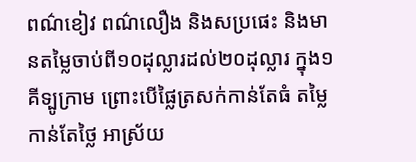ពណ៌ខៀវ ពណ៌លឿង និងសប្រផេះ និងមានតម្លៃចាប់ពី១០ដុល្លារដល់២០ដុល្លារ ក្នុង១គីទ្បូក្រាម ព្រោះបើផ្លៃត្រសក់កាន់តែធំ តម្លៃកាន់តែថ្លៃ អាស្រ័យ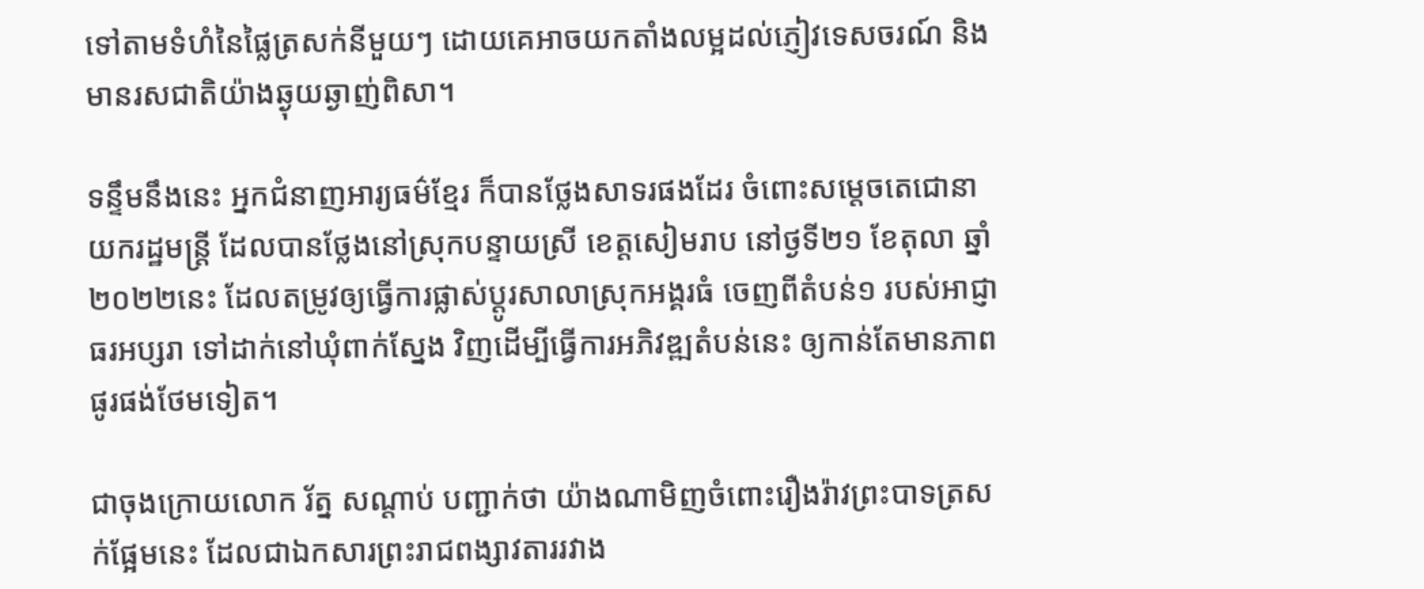ទៅតាមទំហំនៃផ្លៃត្រសក់នីមួយៗ ដោយគេអាចយកតាំងលម្អដល់ភ្ញៀវទេសចរណ៍ និងមានរសជាតិយ៉ាងឆ្ងុយឆ្ងាញ់ពិសា។

ទន្ទឹមនឹងនេះ អ្នកជំនាញអារ្យធម៌ខ្មែរ ក៏បានថ្លែងសាទរផងដែរ ចំពោះសម្ដេចតេជោនាយករដ្ឋមន្រ្ដី ដែលបានថ្លែងនៅស្រុកបន្ទាយស្រី ខេត្ដសៀមរាប នៅថ្ងទី២១ ខែតុលា ឆ្នាំ២០២២នេះ ដែលតម្រូវឲ្យធ្វើការផ្លាស់ប្ដូរសាលាស្រុកអង្គរធំ ចេញពីតំបន់១ របស់អាជ្ញាធរអប្សរា ទៅដាក់នៅឃុំពាក់ស្នែង វិញដើម្បីធ្វើការអភិវឌ្ឍតំបន់នេះ ឲ្យកាន់តែមានភាពផូរផង់ថែមទៀត។

ជាចុងក្រោយលោក រ័ត្ន សណ្ដាប់ បញ្ជាក់ថា យ៉ាងណាមិញចំពោះរឿងរ៉ាវព្រះបាទត្រសក់ផ្អែមនេះ ដែលជាឯកសារព្រះរាជពង្សាវតាររវាង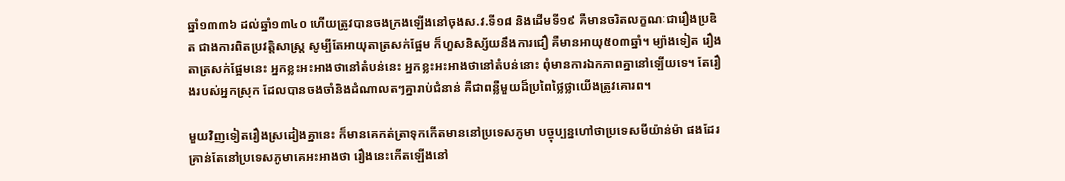ឆ្នាំ១៣៣៦ ដល់ឆ្នាំ១៣៤០ ហើយត្រូវបានចងក្រងឡើងនៅចុងស.វ.ទី១៨ និងដើមទី១៩ គឺមានចរិតលក្ខណៈជារឿងប្រឌិត ជាងការពិតប្រវត្តិសាស្ត្រ សូម្បីតែអាយុតាត្រសក់ផ្អែម ក៏ហួសនិស្ស័យនឹងការជឿ គឺមានអាយុ៥០៣ឆ្នាំ។ ម្យ៉ាងទៀត រឿងតាត្រសក់ផ្អែមនេះ អ្នកខ្លះអះអាងថានៅតំបន់នេះ អ្នកខ្លះអះអាងថានៅតំបន់នោះ ពុំមានការឯកភាពគ្នានៅទ្បើយទេ។ តែរឿងរបស់អ្នកស្រុក ដែលបានចងចាំនិងដំណាលតៗគ្នារាប់ជំនាន់ គឺជាពន្លឺមួយដ៏ប្រពៃថ្លៃថ្លាយើងត្រូវគោរព។

មួយវិញទៀតរឿងស្រដៀងគ្នានេះ ក៏មានគេកត់ត្រាទុកកើតមាននៅប្រទេសភូមា បច្ចុប្បន្នហៅថាប្រទេសមីយ៉ាន់ម៉ា ផងដែរ គ្រាន់តែនៅប្រទេសភូមាគេអះអាងថា រឿងនេះកើតឡើងនៅ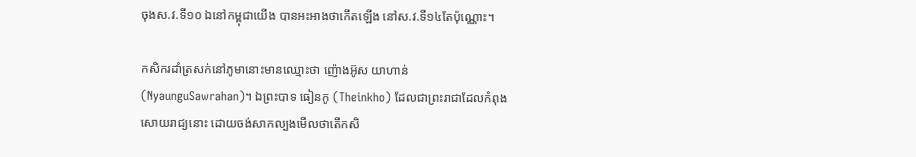ចុងស.វ.ទី១០ ឯនៅកម្ពុជាយើង បានអះអាងថាកើតឡើង នៅស.វ.ទី១៤តែប៉ុណ្ណោះ។

កសិករដាំត្រសក់នៅភូមានោះមានឈ្មោះថា ញ៉ោងអ៊ូស យាហាន់ (NyaunguSawrahan)។ ឯព្រះបាទ ធៀនកូ (Theinkho) ដែលជាព្រះរាជាដែលកំពុងសោយរាជ្យនោះ ដោយចង់សាកល្បងមើលថាតើកសិ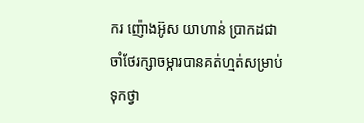ករ ញ៉ោងអ៊ូស យាហាន់ ប្រាកដជាចាំថែរក្សាចម្ការបានគត់ហ្មត់សម្រាប់ទុកថ្វា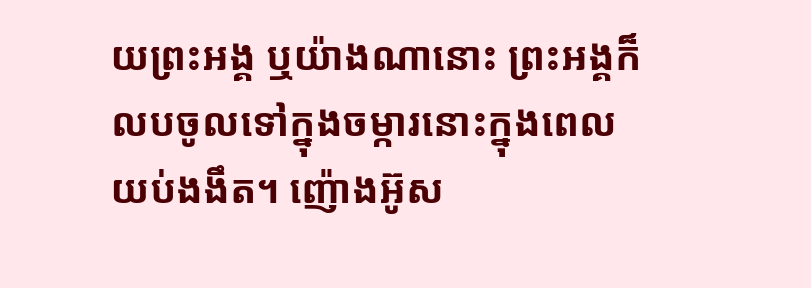យព្រះអង្គ ឬយ៉ាងណានោះ ព្រះអង្គក៏លបចូលទៅក្នុងចម្ការនោះក្នុងពេលយប់ងងឹត។ ញ៉ោងអ៊ូស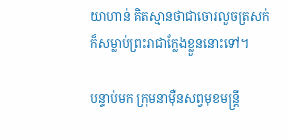យាហាន់ គិតស្មានថាជាចោរលួចត្រសក់ ក៏សម្លាប់ព្រះរាជាក្លែងខ្លួននោះទៅ។

បន្ទាប់មក ក្រុមនាម៉ឺនសព្វមុខមន្ត្រី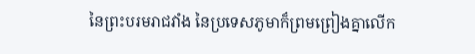នៃព្រះបរមរាជវាំង នៃប្រទេសភូមាក៏ព្រមព្រៀងគ្នាលើក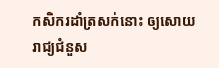កសិករដាំត្រសក់នោះ ឲ្យសោយរាជ្យជំនួស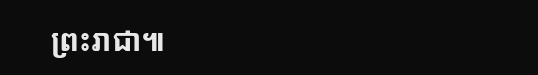ព្រះរាជា៕